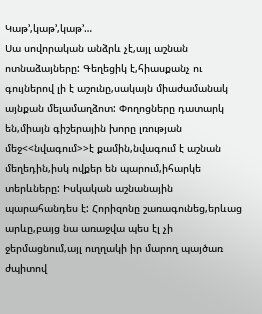Կաթ’,կաթ’,կաթ’…
Սա սովորական անձրև չէ,այլ աշնան ոտնաձայները: Գեղեցիկ է,հիասքանչ ու գույներով լի է աշունը,սակայն միաժամանակ այնքան մելամաղձոտ: Փողոցները դատարկ են,միայն գիշերային խորը լռության մեջ<<նվագում>>է քամին,նվագում է աշնան մեղեդին,իսկ ովքեր են պարում,իհարկե տերևները: Իսկական աշնանային պարահանդես է: Հորիզոնը շառագունեց,երևաց արևը,բայց նա առաջվա պես էլ չի ջերմացնում,այլ ուղղակի իր մարող պայծառ ժպիտով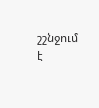շշնջում է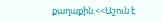քաղաքին.<<Աշուն է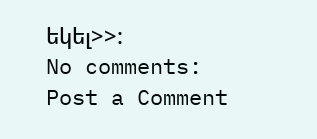եկել>>:
No comments:
Post a Comment